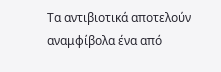Τα αντιβιοτικά αποτελούν αναμφίβολα ένα από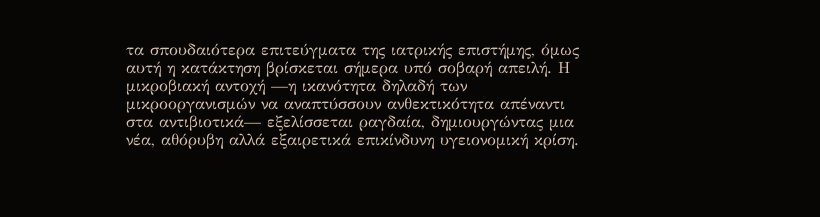τα σπουδαιότερα επιτεύγματα της ιατρικής επιστήμης, όμως αυτή η κατάκτηση βρίσκεται σήμερα υπό σοβαρή απειλή. Η μικροβιακή αντοχή —η ικανότητα δηλαδή των μικροοργανισμών να αναπτύσσουν ανθεκτικότητα απέναντι στα αντιβιοτικά— εξελίσσεται ραγδαία, δημιουργώντας μια νέα, αθόρυβη αλλά εξαιρετικά επικίνδυνη υγειονομική κρίση.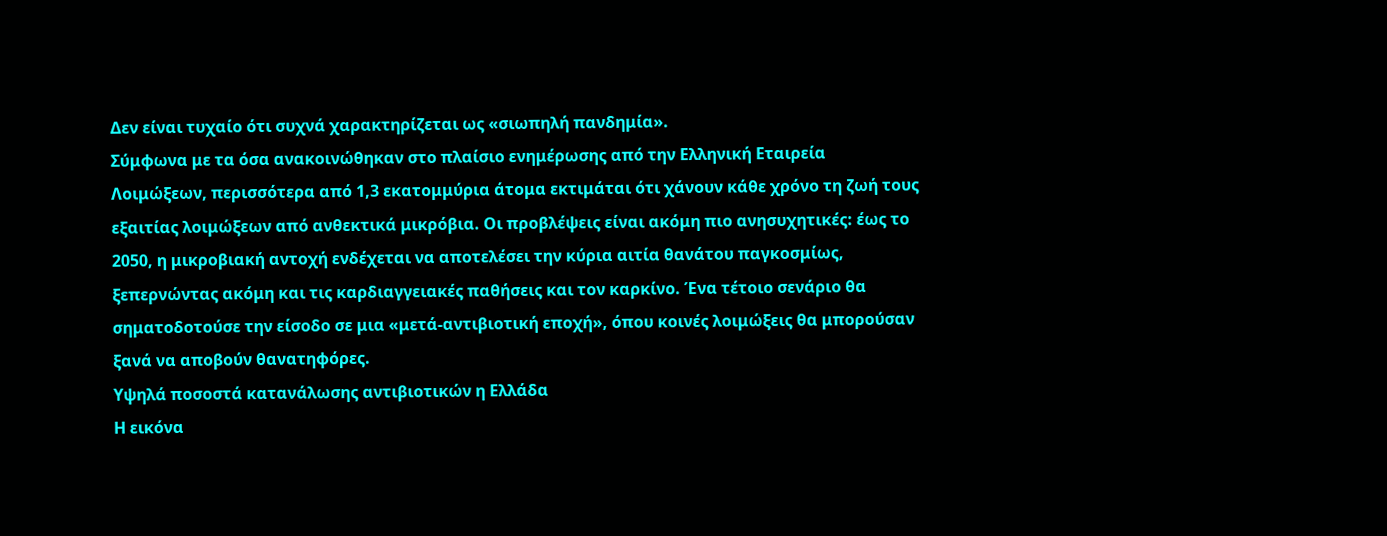Δεν είναι τυχαίο ότι συχνά χαρακτηρίζεται ως «σιωπηλή πανδημία».
Σύμφωνα με τα όσα ανακοινώθηκαν στο πλαίσιο ενημέρωσης από την Ελληνική Εταιρεία Λοιμώξεων, περισσότερα από 1,3 εκατομμύρια άτομα εκτιμάται ότι χάνουν κάθε χρόνο τη ζωή τους εξαιτίας λοιμώξεων από ανθεκτικά μικρόβια. Οι προβλέψεις είναι ακόμη πιο ανησυχητικές: έως το 2050, η μικροβιακή αντοχή ενδέχεται να αποτελέσει την κύρια αιτία θανάτου παγκοσμίως, ξεπερνώντας ακόμη και τις καρδιαγγειακές παθήσεις και τον καρκίνο. Ένα τέτοιο σενάριο θα σηματοδοτούσε την είσοδο σε μια «μετά-αντιβιοτική εποχή», όπου κοινές λοιμώξεις θα μπορούσαν ξανά να αποβούν θανατηφόρες.
Υψηλά ποσοστά κατανάλωσης αντιβιοτικών η Ελλάδα
Η εικόνα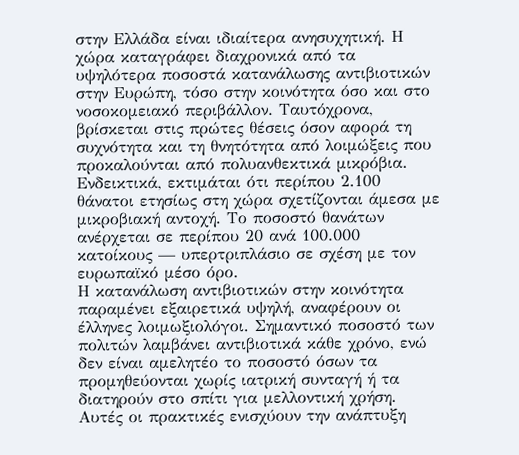στην Ελλάδα είναι ιδιαίτερα ανησυχητική. Η χώρα καταγράφει διαχρονικά από τα υψηλότερα ποσοστά κατανάλωσης αντιβιοτικών στην Ευρώπη, τόσο στην κοινότητα όσο και στο νοσοκομειακό περιβάλλον. Ταυτόχρονα, βρίσκεται στις πρώτες θέσεις όσον αφορά τη συχνότητα και τη θνητότητα από λοιμώξεις που προκαλούνται από πολυανθεκτικά μικρόβια.
Ενδεικτικά, εκτιμάται ότι περίπου 2.100 θάνατοι ετησίως στη χώρα σχετίζονται άμεσα με μικροβιακή αντοχή. Το ποσοστό θανάτων ανέρχεται σε περίπου 20 ανά 100.000 κατοίκους — υπερτριπλάσιο σε σχέση με τον ευρωπαϊκό μέσο όρο.
Η κατανάλωση αντιβιοτικών στην κοινότητα παραμένει εξαιρετικά υψηλή, αναφέρουν οι έλληνες λοιμωξιολόγοι. Σημαντικό ποσοστό των πολιτών λαμβάνει αντιβιοτικά κάθε χρόνο, ενώ δεν είναι αμελητέο το ποσοστό όσων τα προμηθεύονται χωρίς ιατρική συνταγή ή τα διατηρούν στο σπίτι για μελλοντική χρήση. Αυτές οι πρακτικές ενισχύουν την ανάπτυξη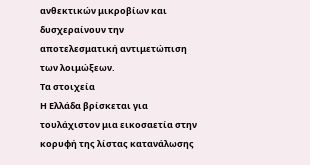ανθεκτικών μικροβίων και δυσχεραίνουν την αποτελεσματική αντιμετώπιση των λοιμώξεων.
Τα στοιχεία
Η Ελλάδα βρίσκεται για τουλάχιστον μια εικοσαετία στην κορυφή της λίστας κατανάλωσης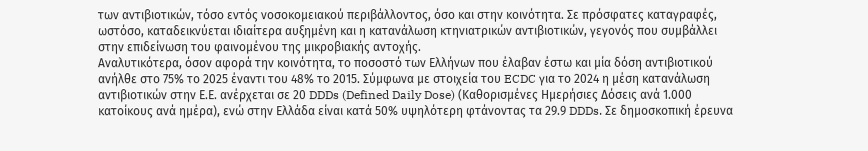των αντιβιοτικών, τόσο εντός νοσοκομειακού περιβάλλοντος, όσο και στην κοινότητα. Σε πρόσφατες καταγραφές, ωστόσο, καταδεικνύεται ιδιαίτερα αυξημένη και η κατανάλωση κτηνιατρικών αντιβιοτικών, γεγονός που συμβάλλει στην επιδείνωση του φαινομένου της μικροβιακής αντοχής.
Αναλυτικότερα, όσον αφορά την κοινότητα, το ποσοστό των Ελλήνων που έλαβαν έστω και μία δόση αντιβιοτικού ανήλθε στο 75% το 2025 έναντι του 48% το 2015. Σύμφωνα με στοιχεία του ECDC για το 2024 η μέση κατανάλωση αντιβιοτικών στην Ε.Ε. ανέρχεται σε 20 DDDs (Defined Daily Dose) (Καθορισμένες Ημερήσιες Δόσεις ανά 1.000 κατοίκους ανά ημέρα), ενώ στην Ελλάδα είναι κατά 50% υψηλότερη φτάνοντας τα 29.9 DDDs. Σε δημοσκοπική έρευνα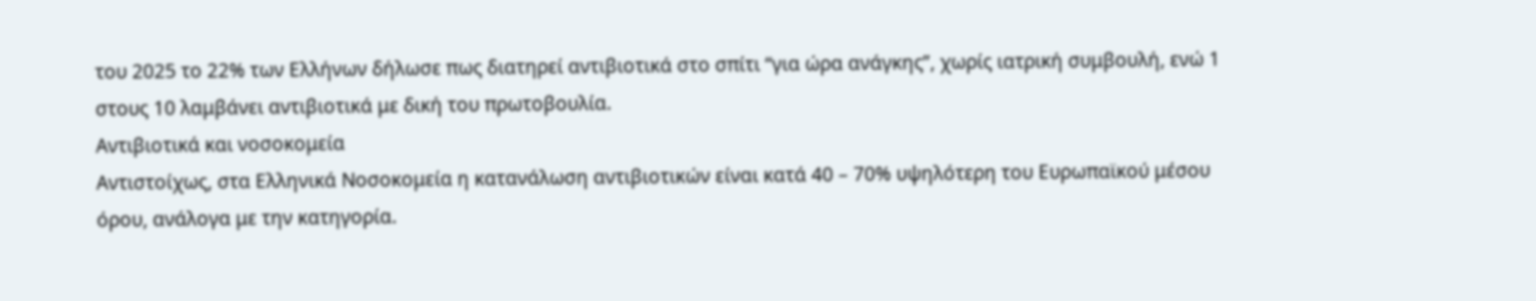του 2025 το 22% των Ελλήνων δήλωσε πως διατηρεί αντιβιοτικά στο σπίτι “για ώρα ανάγκης”, χωρίς ιατρική συμβουλή, ενώ 1 στους 10 λαμβάνει αντιβιοτικά με δική του πρωτοβουλία.
Αντιβιοτικά και νοσοκομεία
Αντιστοίχως, στα Ελληνικά Νοσοκομεία η κατανάλωση αντιβιοτικών είναι κατά 40 – 70% υψηλότερη του Ευρωπαϊκού μέσου όρου, ανάλογα με την κατηγορία.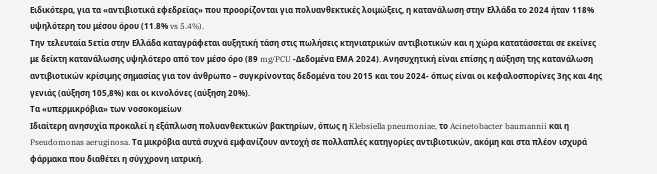Ειδικότερα, για τα «αντιβιοτικά εφεδρείας» που προορίζονται για πολυανθεκτικές λοιμώξεις, η κατανάλωση στην Ελλάδα το 2024 ήταν 118% υψηλότερη του μέσου όρου (11.8% vs 5.4%).
Την τελευταία 5ετία στην Ελλάδα καταγράφεται αυξητική τάση στις πωλήσεις κτηνιατρικών αντιβιοτικών και η χώρα κατατάσσεται σε εκείνες με δείκτη κατανάλωσης υψηλότερο από τον μέσο όρο (89 mg/PCU -Δεδομένα ΕΜΑ 2024). Ανησυχητική είναι επίσης η αύξηση της κατανάλωση αντιβιοτικών κρίσιμης σημασίας για τον άνθρωπο – συγκρίνοντας δεδομένα του 2015 και του 2024- όπως είναι οι κεφαλοσπορίνες 3ης και 4ης γενιάς (αύξηση 105,8%) και οι κινολόνες (αύξηση 20%).
Τα «υπερμικρόβια» των νοσοκομείων
Ιδιαίτερη ανησυχία προκαλεί η εξάπλωση πολυανθεκτικών βακτηρίων, όπως η Klebsiella pneumoniae, το Acinetobacter baumannii και η Pseudomonas aeruginosa. Τα μικρόβια αυτά συχνά εμφανίζουν αντοχή σε πολλαπλές κατηγορίες αντιβιοτικών, ακόμη και στα πλέον ισχυρά φάρμακα που διαθέτει η σύγχρονη ιατρική.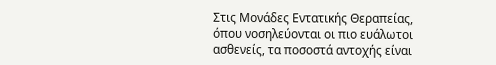Στις Μονάδες Εντατικής Θεραπείας, όπου νοσηλεύονται οι πιο ευάλωτοι ασθενείς, τα ποσοστά αντοχής είναι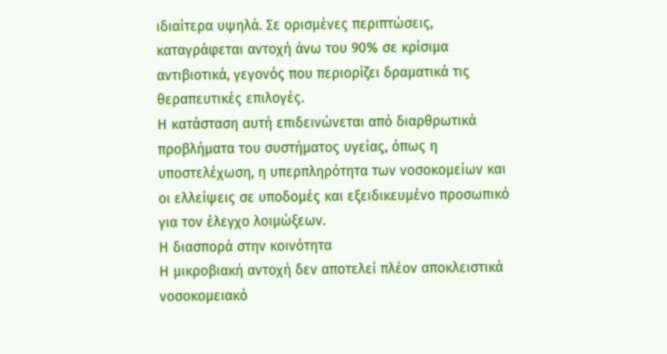ιδιαίτερα υψηλά. Σε ορισμένες περιπτώσεις, καταγράφεται αντοχή άνω του 90% σε κρίσιμα αντιβιοτικά, γεγονός που περιορίζει δραματικά τις θεραπευτικές επιλογές.
Η κατάσταση αυτή επιδεινώνεται από διαρθρωτικά προβλήματα του συστήματος υγείας, όπως η υποστελέχωση, η υπερπληρότητα των νοσοκομείων και οι ελλείψεις σε υποδομές και εξειδικευμένο προσωπικό για τον έλεγχο λοιμώξεων.
Η διασπορά στην κοινότητα
Η μικροβιακή αντοχή δεν αποτελεί πλέον αποκλειστικά νοσοκομειακό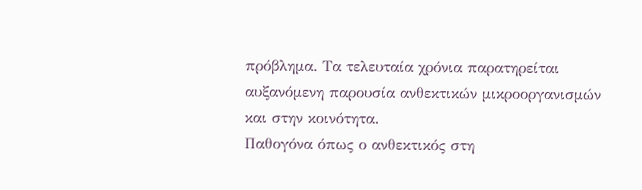πρόβλημα. Τα τελευταία χρόνια παρατηρείται αυξανόμενη παρουσία ανθεκτικών μικροοργανισμών και στην κοινότητα.
Παθογόνα όπως ο ανθεκτικός στη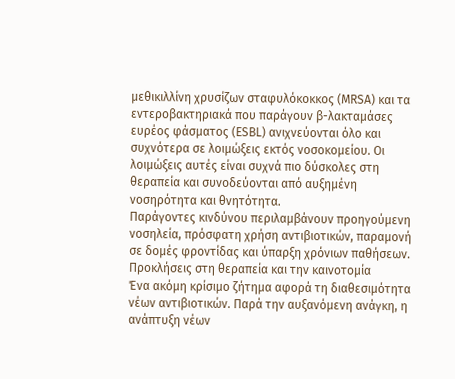μεθικιλλίνη χρυσίζων σταφυλόκοκκος (MRSA) και τα εντεροβακτηριακά που παράγουν β-λακταμάσες ευρέος φάσματος (ESBL) ανιχνεύονται όλο και συχνότερα σε λοιμώξεις εκτός νοσοκομείου. Οι λοιμώξεις αυτές είναι συχνά πιο δύσκολες στη θεραπεία και συνοδεύονται από αυξημένη νοσηρότητα και θνητότητα.
Παράγοντες κινδύνου περιλαμβάνουν προηγούμενη νοσηλεία, πρόσφατη χρήση αντιβιοτικών, παραμονή σε δομές φροντίδας και ύπαρξη χρόνιων παθήσεων.
Προκλήσεις στη θεραπεία και την καινοτομία
Ένα ακόμη κρίσιμο ζήτημα αφορά τη διαθεσιμότητα νέων αντιβιοτικών. Παρά την αυξανόμενη ανάγκη, η ανάπτυξη νέων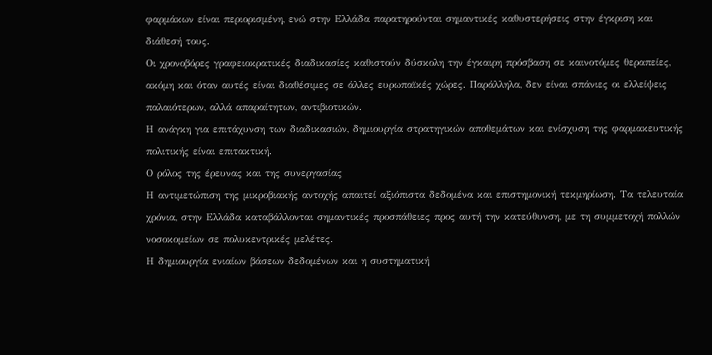φαρμάκων είναι περιορισμένη, ενώ στην Ελλάδα παρατηρούνται σημαντικές καθυστερήσεις στην έγκριση και διάθεσή τους.
Οι χρονοβόρες γραφειοκρατικές διαδικασίες καθιστούν δύσκολη την έγκαιρη πρόσβαση σε καινοτόμες θεραπείες, ακόμη και όταν αυτές είναι διαθέσιμες σε άλλες ευρωπαϊκές χώρες. Παράλληλα, δεν είναι σπάνιες οι ελλείψεις παλαιότερων, αλλά απαραίτητων, αντιβιοτικών.
Η ανάγκη για επιτάχυνση των διαδικασιών, δημιουργία στρατηγικών αποθεμάτων και ενίσχυση της φαρμακευτικής πολιτικής είναι επιτακτική.
Ο ρόλος της έρευνας και της συνεργασίας
Η αντιμετώπιση της μικροβιακής αντοχής απαιτεί αξιόπιστα δεδομένα και επιστημονική τεκμηρίωση. Τα τελευταία χρόνια, στην Ελλάδα καταβάλλονται σημαντικές προσπάθειες προς αυτή την κατεύθυνση, με τη συμμετοχή πολλών νοσοκομείων σε πολυκεντρικές μελέτες.
Η δημιουργία ενιαίων βάσεων δεδομένων και η συστηματική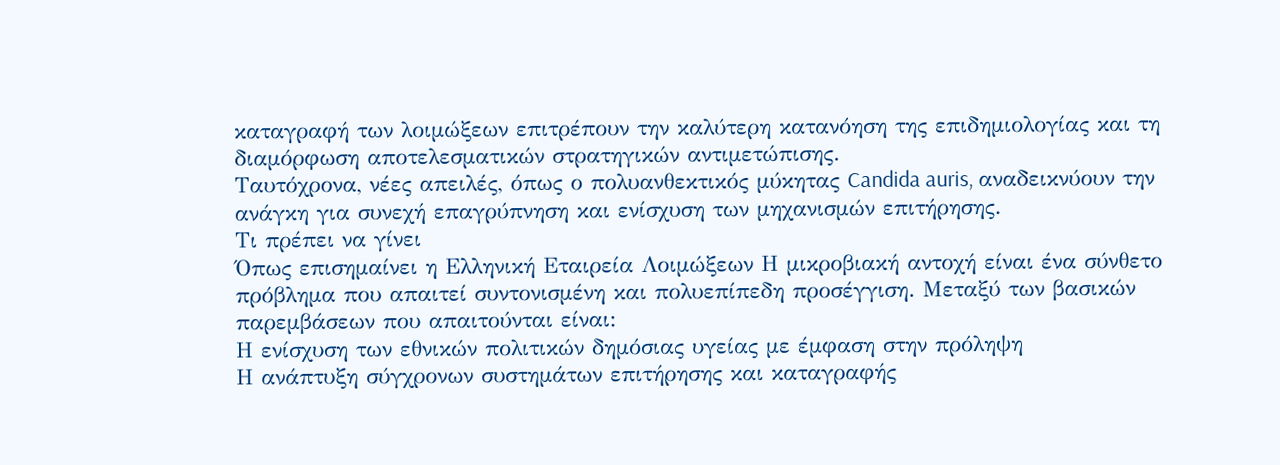καταγραφή των λοιμώξεων επιτρέπουν την καλύτερη κατανόηση της επιδημιολογίας και τη διαμόρφωση αποτελεσματικών στρατηγικών αντιμετώπισης.
Ταυτόχρονα, νέες απειλές, όπως ο πολυανθεκτικός μύκητας Candida auris, αναδεικνύουν την ανάγκη για συνεχή επαγρύπνηση και ενίσχυση των μηχανισμών επιτήρησης.
Τι πρέπει να γίνει
Όπως επισημαίνει η Ελληνική Εταιρεία Λοιμώξεων Η μικροβιακή αντοχή είναι ένα σύνθετο πρόβλημα που απαιτεί συντονισμένη και πολυεπίπεδη προσέγγιση. Μεταξύ των βασικών παρεμβάσεων που απαιτούνται είναι:
Η ενίσχυση των εθνικών πολιτικών δημόσιας υγείας με έμφαση στην πρόληψη
Η ανάπτυξη σύγχρονων συστημάτων επιτήρησης και καταγραφής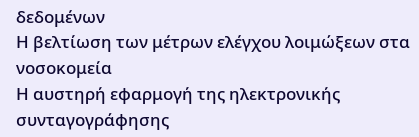δεδομένων
Η βελτίωση των μέτρων ελέγχου λοιμώξεων στα νοσοκομεία
Η αυστηρή εφαρμογή της ηλεκτρονικής συνταγογράφησης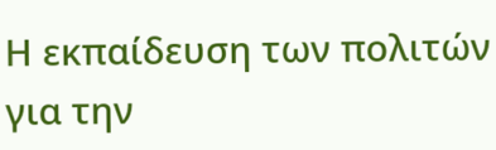Η εκπαίδευση των πολιτών για την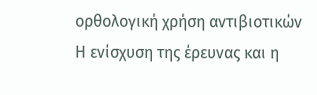ορθολογική χρήση αντιβιοτικών
Η ενίσχυση της έρευνας και η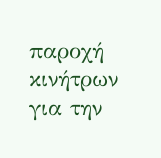παροχή κινήτρων για την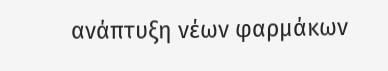ανάπτυξη νέων φαρμάκων